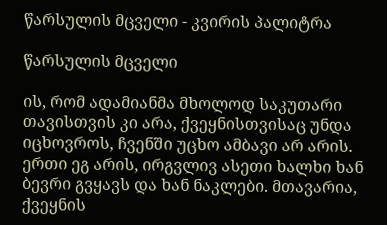წარსულის მცველი - კვირის პალიტრა

წარსულის მცველი

ის, რომ ადამიანმა მხოლოდ საკუთარი თავისთვის კი არა, ქვეყნისთვისაც უნდა იცხოვროს, ჩვენში უცხო ამბავი არ არის. ერთი ეგ არის, ირგვლივ ასეთი ხალხი ხან ბევრი გვყავს და ხან ნაკლები. მთავარია, ქვეყნის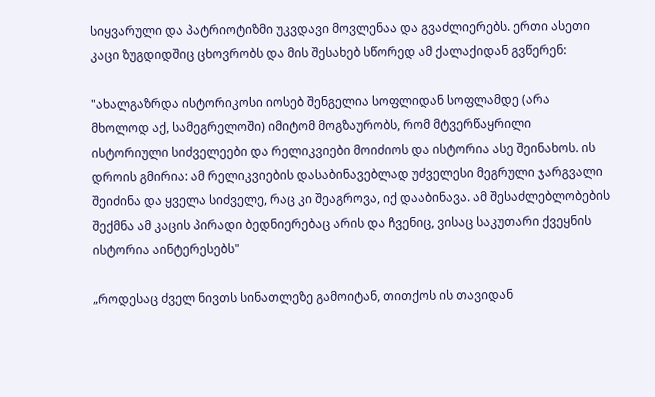სიყვარული და პატრიოტიზმი უკვდავი მოვლენაა და გვაძლიერებს. ერთი ასეთი კაცი ზუგდიდშიც ცხოვრობს და მის შესახებ სწორედ ამ ქალაქიდან გვწერენ:

"ახალგაზრდა ისტორიკოსი იოსებ შენგელია სოფლიდან სოფლამდე (არა მხოლოდ აქ, სამეგრელოში) იმიტომ მოგზაურობს, რომ მტვერწაყრილი ისტორიული სიძველეები და რელიკვიები მოიძიოს და ისტორია ასე შეინახოს. ის დროის გმირია: ამ რელიკვიების დასაბინავებლად უძველესი მეგრული ჯარგვალი შეიძინა და ყველა სიძველე, რაც კი შეაგროვა, იქ დააბინავა. ამ შესაძლებლობების შექმნა ამ კაცის პირადი ბედნიერებაც არის და ჩვენიც, ვისაც საკუთარი ქვეყნის ისტორია აინტერესებს"

„როდესაც ძველ ნივთს სინათლეზე გამოიტან, თითქოს ის თავიდან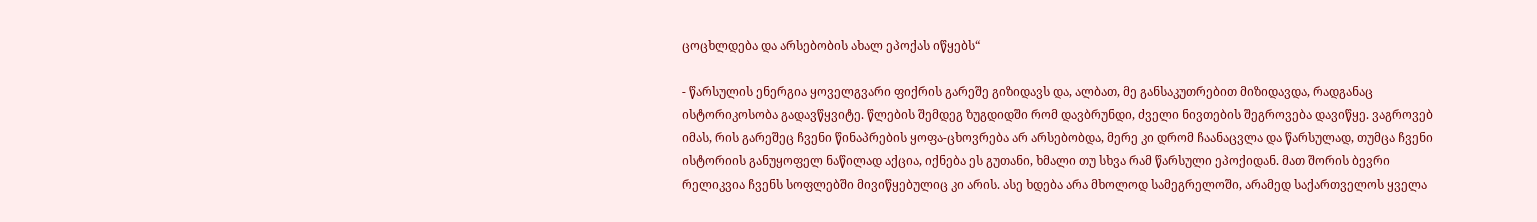ცოცხლდება და არსებობის ახალ ეპოქას იწყებს“

- წარსულის ენერგია ყოველგვარი ფიქრის გარეშე გიზიდავს და, ალბათ, მე განსაკუთრებით მიზიდავდა, რადგანაც ისტორიკოსობა გადავწყვიტე. წლების შემდეგ ზუგდიდში რომ დავბრუნდი, ძველი ნივთების შეგროვება დავიწყე. ვაგროვებ იმას, რის გარეშეც ჩვენი წინაპრების ყოფა-ცხოვრება არ არსებობდა, მერე კი დრომ ჩაანაცვლა და წარსულად, თუმცა ჩვენი ისტორიის განუყოფელ ნაწილად აქცია, იქნება ეს გუთანი, ხმალი თუ სხვა რამ წარსული ეპოქიდან. მათ შორის ბევრი რელიკვია ჩვენს სოფლებში მივიწყებულიც კი არის. ასე ხდება არა მხოლოდ სამეგრელოში, არამედ საქართველოს ყველა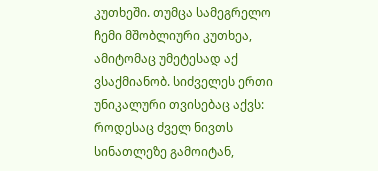კუთხეში. თუმცა სამეგრელო ჩემი მშობლიური კუთხეა, ამიტომაც უმეტესად აქ ვსაქმიანობ. სიძველეს ერთი უნიკალური თვისებაც აქვს: როდესაც ძველ ნივთს სინათლეზე გამოიტან,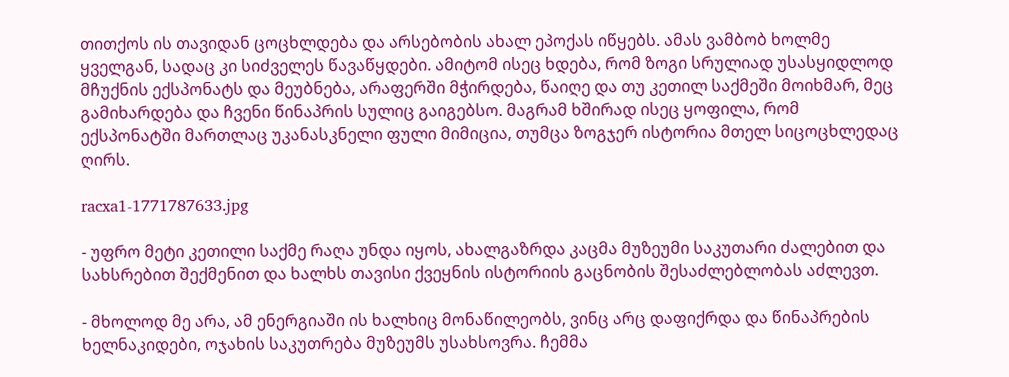თითქოს ის თავიდან ცოცხლდება და არსებობის ახალ ეპოქას იწყებს. ამას ვამბობ ხოლმე ყველგან, სადაც კი სიძველეს წავაწყდები. ამიტომ ისეც ხდება, რომ ზოგი სრულიად უსასყიდლოდ მჩუქნის ექსპონატს და მეუბნება, არაფერში მჭირდება, წაიღე და თუ კეთილ საქმეში მოიხმარ, მეც გამიხარდება და ჩვენი წინაპრის სულიც გაიგებსო. მაგრამ ხშირად ისეც ყოფილა, რომ ექსპონატში მართლაც უკანასკნელი ფული მიმიცია, თუმცა ზოგჯერ ისტორია მთელ სიცოცხლედაც ღირს.

racxa1-1771787633.jpg

- უფრო მეტი კეთილი საქმე რაღა უნდა იყოს, ახალგაზრდა კაცმა მუზეუმი საკუთარი ძალებით და სახსრებით შექმენით და ხალხს თავისი ქვეყნის ისტორიის გაცნობის შესაძლებლობას აძლევთ.

- მხოლოდ მე არა, ამ ენერგიაში ის ხალხიც მონაწილეობს, ვინც არც დაფიქრდა და წინაპრების ხელნაკიდები, ოჯახის საკუთრება მუზეუმს უსახსოვრა. ჩემმა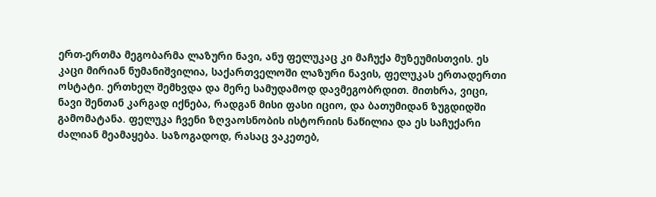ერთ-ერთმა მეგობარმა ლაზური ნავი, ანუ ფელუკაც კი მაჩუქა მუზეუმისთვის. ეს კაცი მირიან ნუმანიშვილია, საქართველოში ლაზური ნავის, ფელუკას ერთადერთი ოსტატი. ერთხელ შემხვდა და მერე სამუდამოდ დავმეგობრდით. მითხრა, ვიცი, ნავი შენთან კარგად იქნება, რადგან მისი ფასი იციო, და ბათუმიდან ზუგდიდში გამომატანა. ფელუკა ჩვენი ზღვაოსნობის ისტორიის ნაწილია და ეს საჩუქარი ძალიან მეამაყება. საზოგადოდ, რასაც ვაკეთებ,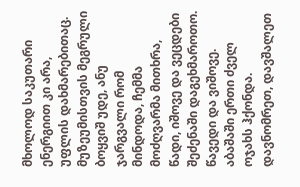მხოლოდ საკუთარი ენერგიით კი არა, უფლის დახმარებითაც. მუზეუმისთვის მეგრული ბოყვიშ უდე, ანუ ჯარგვალი რომ მინდოდა, ჩემმა მოძღვარმა მითხრა, წადი, იშოვე და ვეცდები შეძენაში დაგეხმაროთო. წავედი და ვიშოვე. აბაშაში ერთი ძველ ოჯახს ჰქონდა. დავნომრეთ, დავშალეთ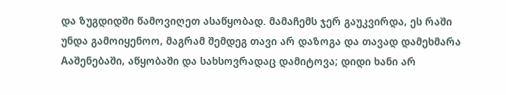და ზუგდიდში წამოვიღეთ ასაწყობად. მამაჩემს ჯერ გაუკვირდა, ეს რაში უნდა გამოიყენოო, მაგრამ შემდეგ თავი არ დაზოგა და თავად დამეხმარა Aაშენებაში, აწყობაში და სახსოვრადაც დამიტოვა; დიდი ხანი არ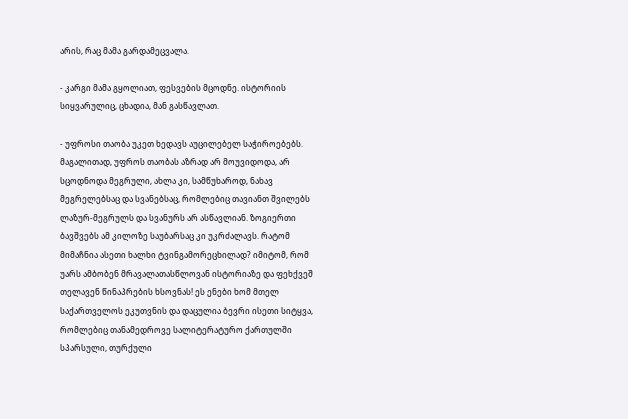არის, რაც მამა გარდამეცვალა.

- კარგი მამა გყოლიათ, ფესვების მცოდნე. ისტორიის სიყვარულიც, ცხადია, მან გასწავლათ.

- უფროსი თაობა უკეთ ხედავს აუცილებელ საჭიროებებს. მაგალითად, უფროს თაობას აზრად არ მოუვიდოდა, არ სცოდნოდა მეგრული, ახლა კი, სამწუხაროდ, ნახავ მეგრელებსაც და სვანებსაც, რომლებიც თავიანთ შვილებს ლაზურ-მეგრულს და სვანურს არ ასწავლიან. ზოგიერთი ბავშვებს ამ კილოზე საუბარსაც კი უკრძალავს. რატომ მიმაჩნია ასეთი ხალხი ტვინგამორეცხილად? იმიტომ, რომ უარს ამბობენ მრავალათასწლოვან ისტორიაზე და ფეხქვეშ თელავენ წინაპრების ხსოვნას! ეს ენები ხომ მთელ საქართველოს ეკუთვნის და დაცულია ბევრი ისეთი სიტყვა, რომლებიც თანამედროვე სალიტერატურო ქართულში სპარსული, თურქული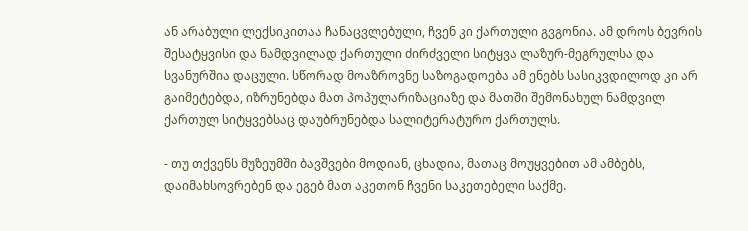ან არაბული ლექსიკითაა ჩანაცვლებული, ჩვენ კი ქართული გვგონია. ამ დროს ბევრის შესატყვისი და ნამდვილად ქართული ძირძველი სიტყვა ლაზურ-მეგრულსა და სვანურშია დაცული. სწორად მოაზროვნე საზოგადოება ამ ენებს სასიკვდილოდ კი არ გაიმეტებდა, იზრუნებდა მათ პოპულარიზაციაზე და მათში შემონახულ ნამდვილ ქართულ სიტყვებსაც დაუბრუნებდა სალიტერატურო ქართულს.

- თუ თქვენს მუზეუმში ბავშვები მოდიან, ცხადია, მათაც მოუყვებით ამ ამბებს, დაიმახსოვრებენ და ეგებ მათ აკეთონ ჩვენი საკეთებელი საქმე.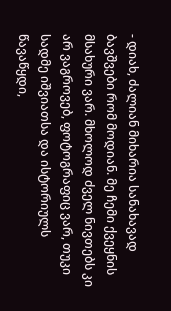- დიახ, ძალიან მიხარია სანახავად ბავშვები რომ მოდიან. მე ჩემი ქვეყნის მსახური ვარ. მხოლოდ ძველ ნივთებს კი არ ვაგროვებ, ფოტოგრაფიც ვარ, თუკი სადმე იშვიათსა და ისტორიულს წავაწყდი,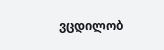ვცდილობ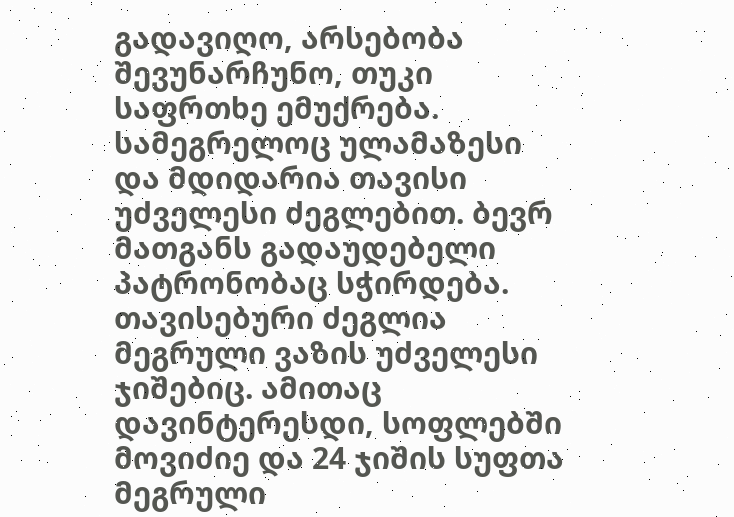გადავიღო, არსებობა შევუნარჩუნო, თუკი საფრთხე ემუქრება. სამეგრელოც ულამაზესი და მდიდარია თავისი უძველესი ძეგლებით. ბევრ მათგანს გადაუდებელი პატრონობაც სჭირდება. თავისებური ძეგლია მეგრული ვაზის უძველესი ჯიშებიც. ამითაც დავინტერესდი, სოფლებში მოვიძიე და 24 ჯიშის სუფთა მეგრული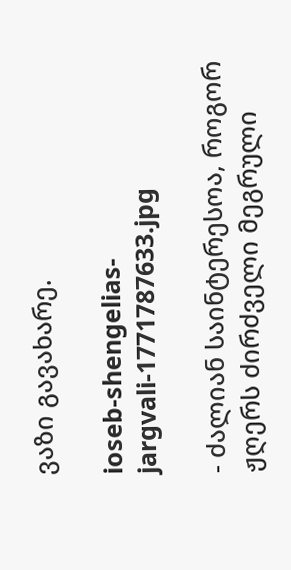ვაზი გავახარე.

ioseb-shengelias-jargvali-1771787633.jpg

- ძალიან საინტერესოა, როგორ ჟღერს ძირძველი მეგრული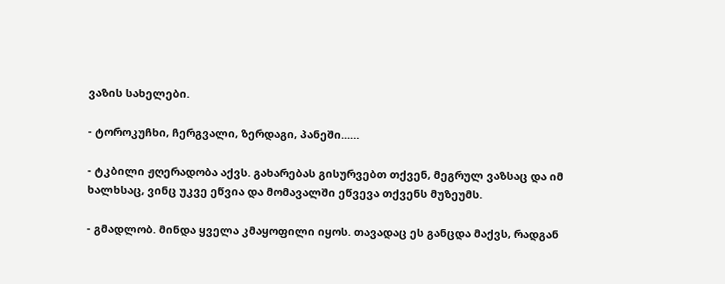ვაზის სახელები.

- ტოროკუჩხი, ჩერგვალი, ზერდაგი, პანეში...…

- ტკბილი ჟღერადობა აქვს. გახარებას გისურვებთ თქვენ, მეგრულ ვაზსაც და იმ ხალხსაც, ვინც უკვე ეწვია და მომავალში ეწვევა თქვენს მუზეუმს.

- გმადლობ. მინდა ყველა კმაყოფილი იყოს. თავადაც ეს განცდა მაქვს, რადგან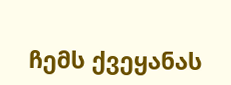ჩემს ქვეყანას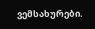ვემსახურები.